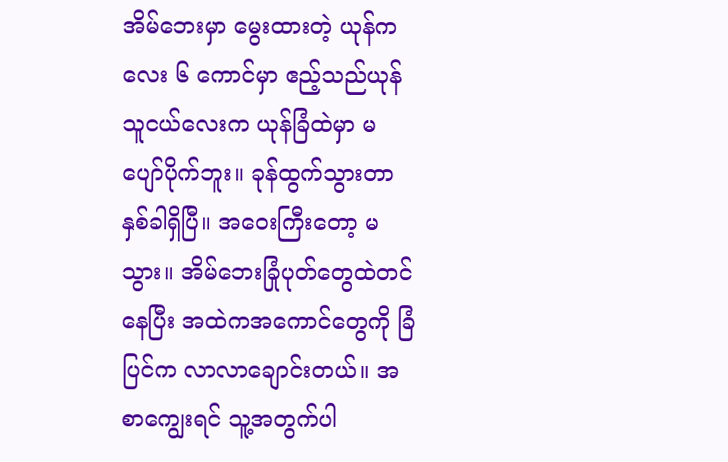အိမ်ဘေးမှာ မွေးထားတဲ့ ယုန်ကလေး ၆ ကောင်မှာ ဧည့်သည်ယုန်သူငယ်လေးက ယုန်ခြံထဲမှာ မပျော်ပိုက်ဘူး။ ခုန်ထွက်သွားတာ နှစ်ခါရှိပြီ။ အဝေးကြီးတော့ မသွား။ အိမ်ဘေးခြုံပုတ်တွေထဲတင်နေပြီး အထဲကအကောင်တွေကို ခြံပြင်က လာလာချောင်းတယ်။ အစာကျွေးရင် သူ့အတွက်ပါ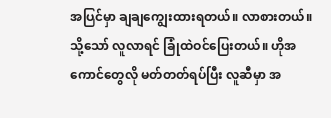အပြင်မှာ ချချကျွေးထားရတယ်။ လာစားတယ်။ သို့သော် လူလာရင် ခြုံထဲဝင်ပြေးတယ်။ ဟိုအကောင်တွေလို မတ်တတ်ရပ်ပြီး လူဆီမှာ အ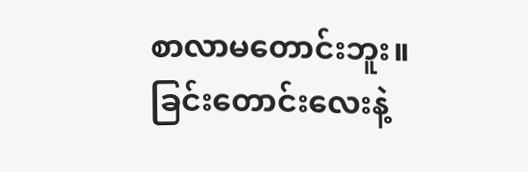စာလာမတောင်းဘူး။ ခြင်းတောင်းလေးနဲ့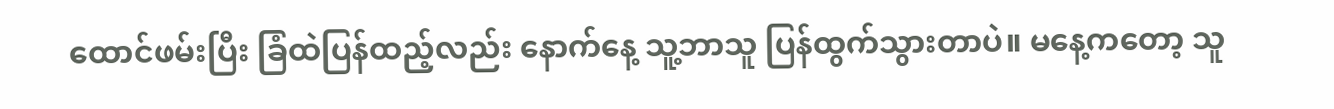ထောင်ဖမ်းပြီး ခြံထဲပြန်ထည့်လည်း နောက်နေ့ သူ့ဘာသူ ပြန်ထွက်သွားတာပဲ။ မနေ့ကတော့ သူ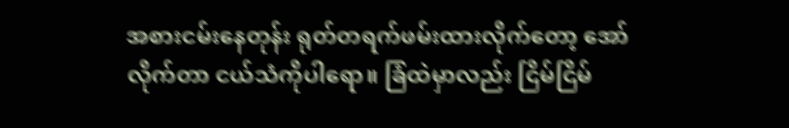အစားငမ်းနေတုန်း ရုတ်တရက်ဖမ်းထားလိုက်တော့ အော်လိုက်တာ ငယ်သံကိုပါရော။ ခြံထဲမှာလည်း ငြိမ်ငြိမ်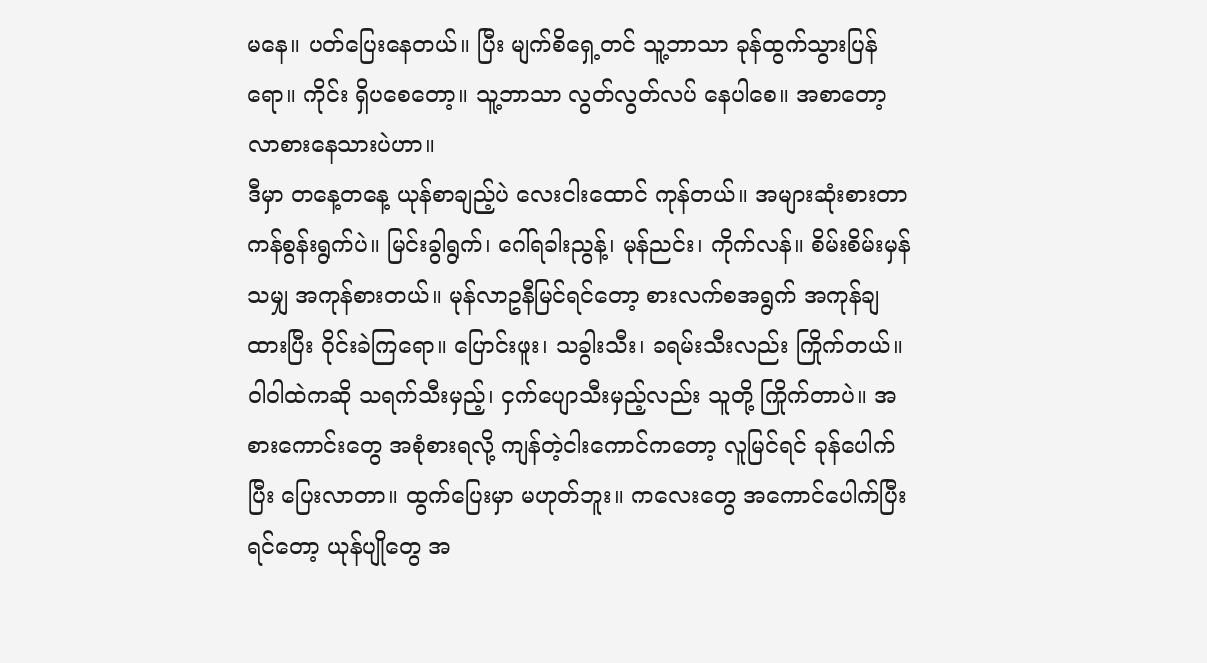မနေ။ ပတ်ပြေးနေတယ်။ ပြီး မျက်စိရှေ့တင် သူ့ဘာသာ ခုန်ထွက်သွားပြန်ရော။ ကိုင်း ရှိပစေတော့။ သူ့ဘာသာ လွတ်လွတ်လပ် နေပါစေ။ အစာတော့ လာစားနေသားပဲဟာ။
ဒီမှာ တနေ့တနေ့ ယုန်စာချည့်ပဲ လေးငါးထောင် ကုန်တယ်။ အများဆုံးစားတာ ကန်စွန်းရွက်ပဲ။ မြင်းခွါရွက်၊ ဂေါ်ရခါးညွန့်၊ မုန်ညင်း၊ ကိုက်လန်။ စိမ်းစိမ်းမှန်သမျှ အကုန်စားတယ်။ မုန်လာဥနီမြင်ရင်တော့ စားလက်စအရွက် အကုန်ချထားပြီး ဝိုင်းခဲကြရော။ ပြောင်းဖူး၊ သခွါးသီး၊ ခရမ်းသီးလည်း ကြိုက်တယ်။ ဝါဝါထဲကဆို သရက်သီးမှည့်၊ ငှက်ပျောသီးမှည့်လည်း သူတို့ ကြိုက်တာပဲ။ အစားကောင်းတွေ အစုံစားရလို့ ကျန်တဲ့ငါးကောင်ကတော့ လူမြင်ရင် ခုန်ပေါက်ပြီး ပြေးလာတာ။ ထွက်ပြေးမှာ မဟုတ်ဘူး။ ကလေးတွေ အကောင်ပေါက်ပြီးရင်တော့ ယုန်ပျိုတွေ အ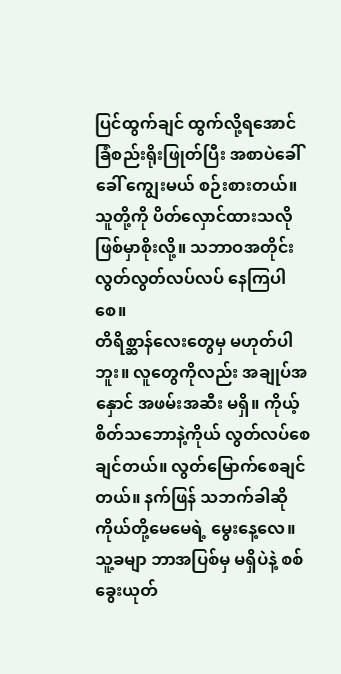ပြင်ထွက်ချင် ထွက်လို့ရအောင် ခြံစည်းရိုးဖြုတ်ပြီး အစာပဲခေါ်ခေါ် ကျွေးမယ် စဉ်းစားတယ်။ သူတို့ကို ပိတ်လှောင်ထားသလို ဖြစ်မှာစိုးလို့။ သဘာဝအတိုင်း လွတ်လွတ်လပ်လပ် နေကြပါစေ။
တိရိစ္ဆာန်လေးတွေမှ မဟုတ်ပါဘူး။ လူတွေကိုလည်း အချုပ်အနှောင် အဖမ်းအဆီး မရှိ။ ကိုယ့်စိတ်သဘောနဲ့ကိုယ် လွတ်လပ်စေချင်တယ်။ လွတ်မြောက်စေချင်တယ်။ နက်ဖြန် သဘက်ခါဆို ကိုယ်တို့မေမေရဲ့ မွေးနေ့လေ။ သူ့ခမျာ ဘာအပြစ်မှ မရှိပဲနဲ့ စစ်ခွေးယုတ်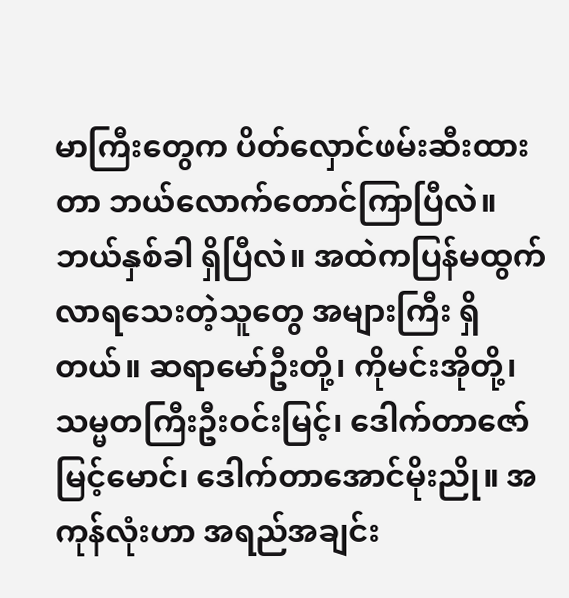မာကြီးတွေက ပိတ်လှောင်ဖမ်းဆီးထားတာ ဘယ်လောက်တောင်ကြာပြီလဲ။ ဘယ်နှစ်ခါ ရှိပြီလဲ။ အထဲကပြန်မထွက်လာရသေးတဲ့သူတွေ အများကြီး ရှိတယ်။ ဆရာမော်ဦးတို့၊ ကိုမင်းအိုတို့၊ သမ္မတကြီးဦးဝင်းမြင့်၊ ဒေါက်တာဇော်မြင့်မောင်၊ ဒေါက်တာအောင်မိုးညို။ အကုန်လုံးဟာ အရည်အချင်း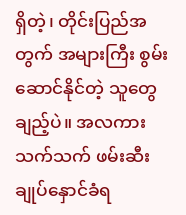ရှိတဲ့၊ တိုင်းပြည်အတွက် အများကြီး စွမ်းဆောင်နိုင်တဲ့ သူတွေချည့်ပဲ။ အလကားသက်သက် ဖမ်းဆီးချုပ်နှောင်ခံရ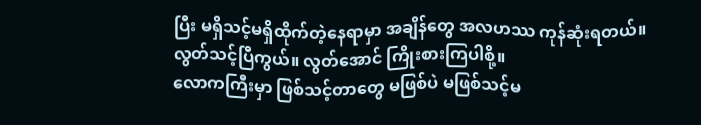ပြီး မရှိသင့်မရှိထိုက်တဲ့နေရာမှာ အချိန်တွေ အလဟဿ ကုန်ဆုံးရတယ်။ လွတ်သင့်ပြီကွယ်။ လွတ်အောင် ကြိုးစားကြပါစို့။
လောကကြီးမှာ ဖြစ်သင့်တာတွေ မဖြစ်ပဲ မဖြစ်သင့်မ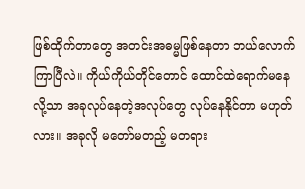ဖြစ်ထိုက်တာတွေ အတင်းအဓမ္မဖြစ်နေတာ ဘယ်လောက်ကြာပြီလဲ။ ကိုယ်ကိုယ်တိုင်တောင် ထောင်ထဲရောက်မနေလို့သာ အခုလုပ်နေတဲ့အလုပ်တွေ လုပ်နေနိုင်တာ မဟုတ်လား။ အခုလို မတော်မတည့် မတရား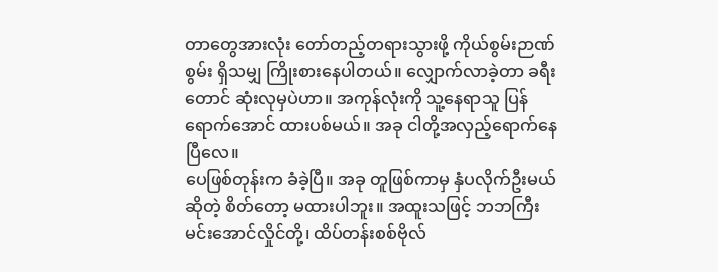တာတွေအားလုံး တော်တည့်တရားသွားဖို့ ကိုယ်စွမ်းဉာဏ်စွမ်း ရှိသမျှ ကြိုးစားနေပါတယ်။ လျှောက်လာခဲ့တာ ခရီးတောင် ဆုံးလုမှပဲဟာ။ အကုန်လုံးကို သူ့နေရာသူ ပြန်ရောက်အောင် ထားပစ်မယ်။ အခု ငါတို့အလှည့်ရောက်နေပြီလေ။
ပေဖြစ်တုန်းက ခံခဲ့ပြီ။ အခု တူဖြစ်ကာမှ နှံပလိုက်ဦးမယ် ဆိုတဲ့ စိတ်တော့ မထားပါဘူး။ အထူးသဖြင့် ဘဘကြီး မင်းအောင်လှိုင်တို့၊ ထိပ်တန်းစစ်ဗိုလ်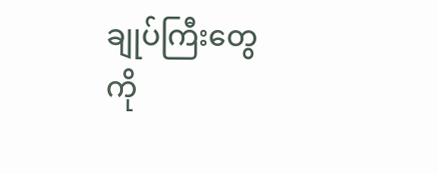ချုပ်ကြီးတွေကို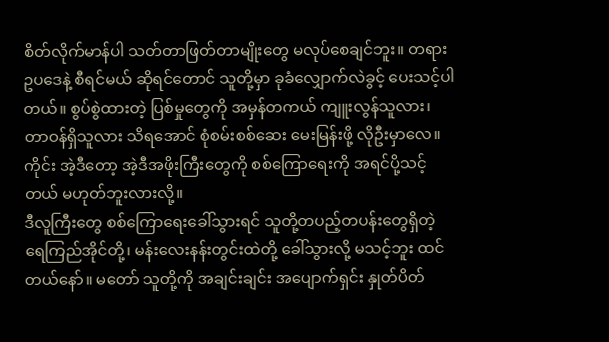စိတ်လိုက်မာန်ပါ သတ်တာဖြတ်တာမျိုးတွေ မလုပ်စေချင်ဘူး။ တရားဥပဒေနဲ့ စီရင်မယ် ဆိုရင်တောင် သူတို့မှာ ခုခံလျှောက်လဲခွင့် ပေးသင့်ပါတယ်။ စွပ်စွဲထားတဲ့ ပြစ်မှုတွေကို အမှန်တကယ် ကျူးလွန်သူလား၊ တာဝန်ရှိသူလား သိရအောင် စုံစမ်းစစ်ဆေး မေးမြန်းဖို့ လိုဦးမှာလေ။ ကိုင်း အဲ့ဒီတော့ အဲ့ဒီအဖိုးကြီးတွေကို စစ်ကြောရေးကို အရင်ပို့သင့်တယ် မဟုတ်ဘူးလားလို့။
ဒီလူကြီးတွေ စစ်ကြောရေးခေါ်သွားရင် သူတို့တပည့်တပန်းတွေရှိတဲ့ ရေကြည်အိုင်တို့၊ မန်းလေးနန်းတွင်းထဲတို့ ခေါ်သွားလို့ မသင့်ဘူး ထင်တယ်နော်။ မတော် သူတို့ကို အချင်းချင်း အပျောက်ရှင်း နှုတ်ပိတ်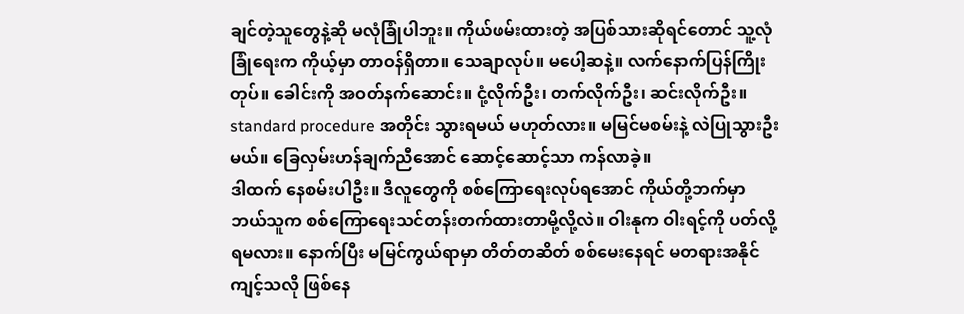ချင်တဲ့သူတွေနဲ့ဆို မလုံခြုံပါဘူး။ ကိုယ်ဖမ်းထားတဲ့ အပြစ်သားဆိုရင်တောင် သူ့လုံခြုံရေးက ကိုယ့်မှာ တာဝန်ရှိတာ။ သေချာလုပ်။ မပေါ့ဆနဲ့။ လက်နောက်ပြန်ကြိုးတုပ်။ ခေါင်းကို အဝတ်နက်ဆောင်း။ ငုံ့လိုက်ဦး၊ တက်လိုက်ဦး၊ ဆင်းလိုက်ဦး။ standard procedure အတိုင်း သွားရမယ် မဟုတ်လား။ မမြင်မစမ်းနဲ့ လဲပြုသွားဦးမယ်။ ခြေလှမ်းဟန်ချက်ညီအောင် ဆောင့်ဆောင့်သာ ကန်လာခဲ့။
ဒါထက် နေစမ်းပါဦး။ ဒီလူတွေကို စစ်ကြောရေးလုပ်ရအောင် ကိုယ်တို့ဘက်မှာ ဘယ်သူက စစ်ကြောရေးသင်တန်းတက်ထားတာမို့လို့လဲ။ ဝါးနုက ဝါးရင့်ကို ပတ်လို့ရမလား။ နောက်ပြီး မမြင်ကွယ်ရာမှာ တိတ်တဆိတ် စစ်မေးနေရင် မတရားအနိုင်ကျင့်သလို ဖြစ်နေ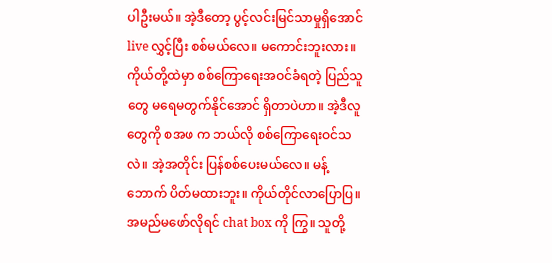ပါဦးမယ်။ အဲ့ဒီတော့ ပွင့်လင်းမြင်သာမှုရှိအောင် live လွှင့်ပြီး စစ်မယ်လေ။ မကောင်းဘူးလား။ ကိုယ်တို့ထဲမှာ စစ်ကြောရေးအဝင်ခံရတဲ့ ပြည်သူတွေ မရေမတွက်နိုင်အောင် ရှိတာပဲဟာ။ အဲ့ဒီလူတွေကို စအဖ က ဘယ်လို စစ်ကြောရေးဝင်သလဲ။ အဲ့အတိုင်း ပြန်စစ်ပေးမယ်လေ။ မန့်ဘောက် ပိတ်မထားဘူး။ ကိုယ်တိုင်လာပြောပြ။ အမည်မဖော်လိုရင် chat box ကို ကြွ။ သူတို့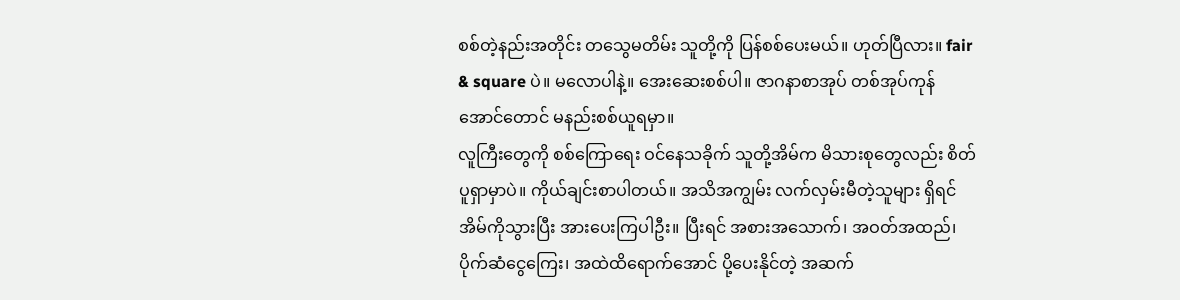စစ်တဲ့နည်းအတိုင်း တသွေမတိမ်း သူတို့ကို ပြန်စစ်ပေးမယ်။ ဟုတ်ပြီလား။ fair & square ပဲ။ မလောပါနဲ့။ အေးဆေးစစ်ပါ။ ဇာဂနာစာအုပ် တစ်အုပ်ကုန်အောင်တောင် မနည်းစစ်ယူရမှာ။
လူကြီးတွေကို စစ်ကြောရေး ဝင်နေသခိုက် သူတို့အိမ်က မိသားစုတွေလည်း စိတ်ပူရှာမှာပဲ။ ကိုယ်ချင်းစာပါတယ်။ အသိအကျွမ်း လက်လှမ်းမီတဲ့သူများ ရှိရင် အိမ်ကိုသွားပြီး အားပေးကြပါဦး။ ပြီးရင် အစားအသောက်၊ အဝတ်အထည်၊ ပိုက်ဆံငွေကြေး၊ အထဲထိရောက်အောင် ပို့ပေးနိုင်တဲ့ အဆက်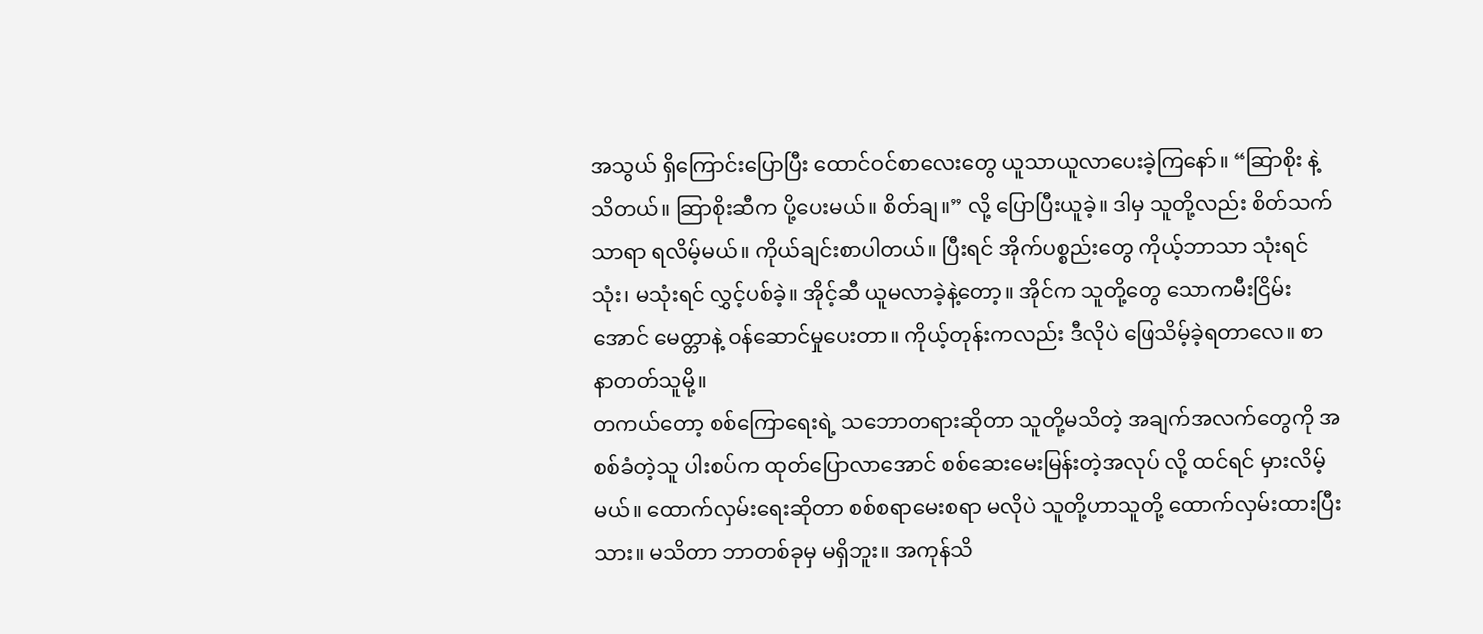အသွယ် ရှိကြောင်းပြောပြီး ထောင်ဝင်စာလေးတွေ ယူသာယူလာပေးခဲ့ကြနော်။ “ဆြာစိုး နဲ့ သိတယ်။ ဆြာစိုးဆီက ပို့ပေးမယ်။ စိတ်ချ။” လို့ ပြောပြီးယူခဲ့။ ဒါမှ သူတို့လည်း စိတ်သက်သာရာ ရလိမ့်မယ်။ ကိုယ်ချင်းစာပါတယ်။ ပြီးရင် အိုက်ပစ္စည်းတွေ ကိုယ့်ဘာသာ သုံးရင်သုံး၊ မသုံးရင် လွှင့်ပစ်ခဲ့။ အိုင့်ဆီ ယူမလာခဲ့နဲ့တော့။ အိုင်က သူတို့တွေ သောကမီးငြိမ်းအောင် မေတ္တာနဲ့ ဝန်ဆောင်မှုပေးတာ။ ကိုယ့်တုန်းကလည်း ဒီလိုပဲ ဖြေသိမ့်ခဲ့ရတာလေ။ စာနာတတ်သူမို့။
တကယ်တော့ စစ်ကြောရေးရဲ့ သဘောတရားဆိုတာ သူတို့မသိတဲ့ အချက်အလက်တွေကို အစစ်ခံတဲ့သူ ပါးစပ်က ထုတ်ပြောလာအောင် စစ်ဆေးမေးမြန်းတဲ့အလုပ် လို့ ထင်ရင် မှားလိမ့်မယ်။ ထောက်လှမ်းရေးဆိုတာ စစ်စရာမေးစရာ မလိုပဲ သူတို့ဟာသူတို့ ထောက်လှမ်းထားပြီးသား။ မသိတာ ဘာတစ်ခုမှ မရှိဘူး။ အကုန်သိ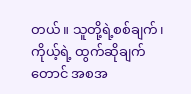တယ်။ သူတို့ရဲ့စစ်ချက်၊ ကိုယ့်ရဲ့ ထွက်ဆိုချက်တောင် အစအ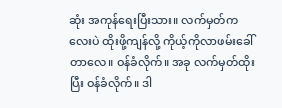ဆုံး အကုန်ရေးပြီးသား။ လက်မှတ်ကလေးပဲ ထိုးဖို့ကျန်လို့ ကိုယ့်ကိုလာဖမ်းခေါ်တာလေ။ ဝန်ခံလိုက်။ အခု လက်မှတ်ထိုးပြီး ဝန်ခံလိုက်။ ဒါ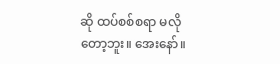ဆို ထပ်စစ်စရာ မလိုတော့ဘူး။ အေးနော်။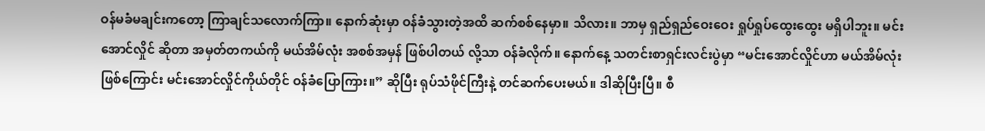ဝန်မခံမချင်းကတော့ ကြာချင်သလောက်ကြာ။ နောက်ဆုံးမှာ ဝန်ခံသွားတဲ့အထိ ဆက်စစ်နေမှာ။ သိလား။ ဘာမှ ရှည်ရှည်ဝေးဝေး ရှုပ်ရှုပ်ထွေးထွေး မရှိပါဘူး။ မင်းအောင်လှိုင် ဆိုတာ အမှတ်တကယ်ကို မယ်အိမ်လုံး အစစ်အမှန် ဖြစ်ပါတယ် လို့သာ ဝန်ခံလိုက်။ နောက်နေ့ သတင်းစာရှင်းလင်းပွဲမှာ “မင်းအောင်လှိုင်ဟာ မယ်အိမ်လုံးဖြစ်ကြောင်း မင်းအောင်လှိုင်ကိုယ်တိုင် ဝန်ခံပြောကြား။” ဆိုပြီး ရုပ်သံဖိုင်ကြီးနဲ့ တင်ဆက်ပေးမယ်။ ဒါဆိုပြီးပြီ။ စီ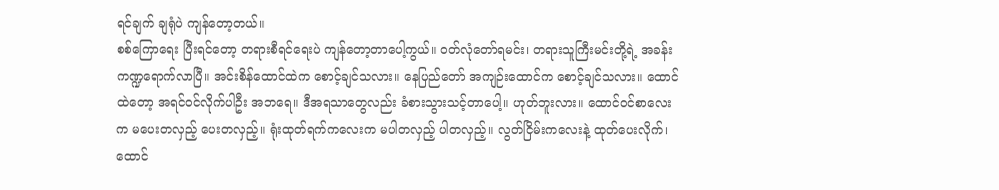ရင်ချက် ချရုံပဲ ကျန်တော့တယ်။
စစ်ကြောရေး ပြီးရင်တော့ တရားစီရင်ရေးပဲ ကျန်တော့တာပေါ့ကွယ်။ ဝတ်လုံတော်ရမင်း၊ တရားသူကြီးမင်းတို့ရဲ့ အခန်းကဏ္ဍရောက်လာပြီ။ အင်းစိန်ထောင်ထဲက စောင့်ချင်သလား။ နေပြည်တော် အကျဉ်းထောင်က စောင့်ချင်သလား။ ထောင်ထဲတော့ အရင်ဝင်လိုက်ပါဦး အဘရေ။ ဒီအရသာတွေလည်း ခံစားသွားသင့်တာပေါ့။ ဟုတ်ဘူးလား။ ထောင်ဝင်စာလေးက မပေးတလှည့် ပေးတလှည့်။ ရုံးထုတ်ရက်ကလေးက မပါတလှည့် ပါတလှည့်။ လွတ်ငြိမ်းကလေးနဲ့ ထုတ်ပေးလိုက်၊ ထောင်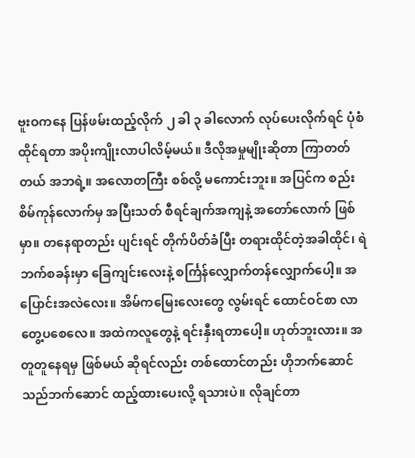ဗူးဝကနေ ပြန်ဖမ်းထည့်လိုက် ၂ ခါ ၃ ခါလောက် လုပ်ပေးလိုက်ရင် ပုံစံထိုင်ရတာ အပိုးကျိုးလာပါလိမ့်မယ်။ ဒီလိုအမှုမျိုးဆိုတာ ကြာတတ်တယ် အဘရဲ့။ အလောတကြီး စစ်လို့ မကောင်းဘူး။ အပြင်က စည်းစိမ်ကုန်လောက်မှ အပြီးသတ် စီရင်ချက်အကျနဲ့ အတော်လောက် ဖြစ်မှာ။ တနေရာတည်း ပျင်းရင် တိုက်ပိတ်ခံပြီး တရားထိုင်တဲ့အခါထိုင်၊ ရဲဘက်စခန်းမှာ ခြေကျင်းလေးနဲ့ စင်္ကြန်လျှောက်တန်လျှောက်ပေါ့။ အပြောင်းအလဲလေး။ အိမ်ကမြေးလေးတွေ လွမ်းရင် ထောင်ဝင်စာ လာတွေ့ပစေလေ။ အထဲကလူတွေနဲ့ ရင်းနှီးရတာပေါ့။ ဟုတ်ဘူးလား။ အတူတူနေရမှ ဖြစ်မယ် ဆိုရင်လည်း တစ်ထောင်တည်း ဟိုဘက်ဆောင် သည်ဘက်ဆောင် ထည့်ထားပေးလို့ ရသားပဲ။ လိုချင်တာ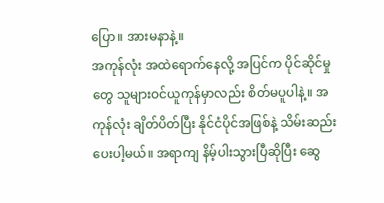ပြော။ အားမနာနဲ့။
အကုန်လုံး အထဲရောက်နေလို့ အပြင်က ပိုင်ဆိုင်မှုတွေ သူများဝင်ယူကုန်မှာလည်း စိတ်မပူပါနဲ့။ အကုန်လုံး ချိတ်ပိတ်ပြီး နိုင်ငံပိုင်အဖြစ်နဲ့ သိမ်းဆည်းပေးပါ့မယ်။ အရာကျ နိမ့်ပါးသွားပြီဆိုပြီး ဆွေ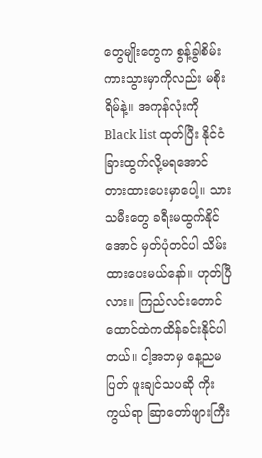တွေမျိုးတွေက စွန့်ခွါစိမ်းကားသွားမှာကိုလည်း မစိုးရိမ်နဲ့။ အကုန်လုံးကို Black list ထုတ်ပြီး နိုင်ငံခြားထွက်လို့မရအောင် တားထားပေးမှာပေါ့။ သားသမီးတွေ ခရီးမထွက်နိုင်အောင် မှတ်ပုံတင်ပါ သိမ်းထားပေးမယ်နော်။ ဟုတ်ပြီလား။ ကြည်လင်းတောင် ထောင်ထဲကထိန်ခင်းနိုင်ပါတယ်။ ငါ့အဘမှ နေ့ညမပြတ် ဖူးချင်သပဆို ကိုးကွယ်ရာ ဆြာတော်ဖျားကြီး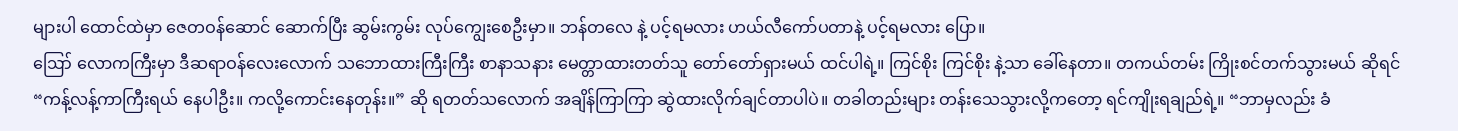များပါ ထောင်ထဲမှာ ဇေတဝန်ဆောင် ဆောက်ပြီး ဆွမ်းကွမ်း လုပ်ကျွေးစေဦးမှာ။ ဘန်တလေ နဲ့ ပင့်ရမလား ဟယ်လီကော်ပတာနဲ့ ပင့်ရမလား ပြော။
ဪ လောကကြီးမှာ ဒီဆရာဝန်လေးလောက် သဘောထားကြီးကြီး စာနာသနား မေတ္တာထားတတ်သူ တော်တော်ရှားမယ် ထင်ပါရဲ့။ ကြင်စိုး ကြင်စိုး နဲ့သာ ခေါ်နေတာ။ တကယ်တမ်း ကြိုးစင်တက်သွားမယ် ဆိုရင် “ကန့်လန့်ကာကြီးရယ် နေပါဦး။ ကလို့ကောင်းနေတုန်း။” ဆို ရတတ်သလောက် အချိန်ကြာကြာ ဆွဲထားလိုက်ချင်တာပါပဲ။ တခါတည်းများ တန်းသေသွားလို့ကတော့ ရင်ကျိုးရချည်ရဲ့။ “ဘာမှလည်း ခံ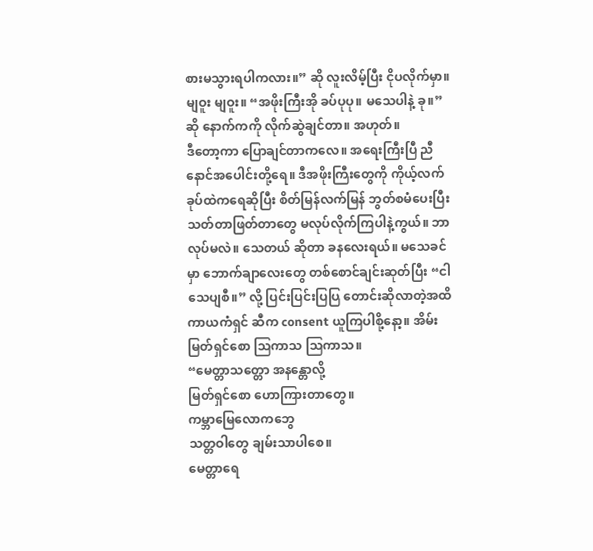စားမသွားရပါကလား။” ဆို လူးလိမ့်ပြီး ငိုပလိုက်မှာ။ မျဝူး မျဝူး။ “အဖိုးကြီးအို ခပ်ပုပု။ မသေပါနဲ့ ခု။” ဆို နောက်ကကို လိုက်ဆွဲချင်တာ။ အဟုတ်။
ဒီတော့ကာ ပြောချင်တာကလေ။ အရေးကြီးပြီ ညီနောင်အပေါင်းတို့ရေ။ ဒီအဖိုးကြီးတွေကို ကိုယ့်လက်ခုပ်ထဲကရေဆိုပြီး စိတ်မြန်လက်မြန် ဘွတ်စမံပေးပြီး သတ်တာဖြတ်တာတွေ မလုပ်လိုက်ကြပါနဲ့ကွယ်။ ဘာလုပ်မလဲ။ သေတယ် ဆိုတာ ခနလေးရယ်။ မသေခင်မှာ ဘောက်ချာလေးတွေ တစ်စောင်ချင်းဆုတ်ပြီး “ငါသေပျစီ။” လို့ ပြင်းပြင်းပြပြ တောင်းဆိုလာတဲ့အထိ ကာယကံရှင် ဆီက consent ယူကြပါစို့နော့။ အိမ်း မြတ်ရှင်စော ဩကာသ ဩကာသ။
“မေတ္တာသတ္တော အနန္တောလို့
မြတ်ရှင်စော ဟောကြားတာတွေ။
ကမ္ဘာမြေလောကဘွေ
သတ္တဝါတွေ ချမ်းသာပါစေ။
မေတ္တာရေ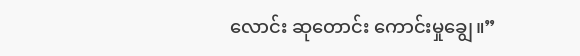လောင်း ဆုတောင်း ကောင်းမှုချွေ။”